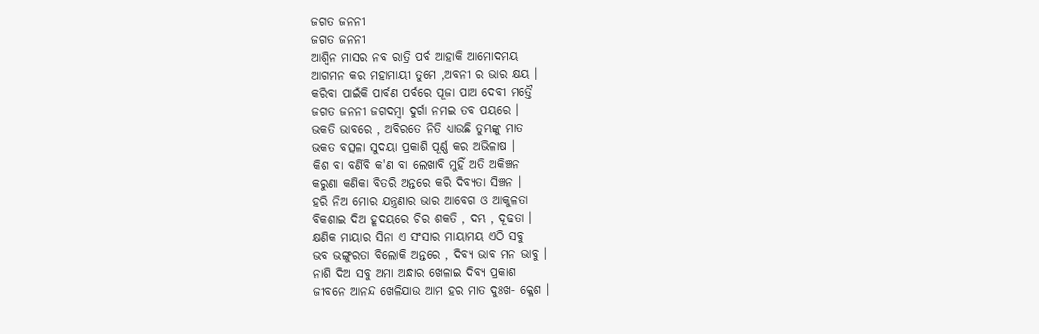ଜଗତ ଜନନୀ
ଜଗତ ଜନନୀ
ଆଶ୍ବିନ ମାସର ନବ ରାତ୍ରି ପର୍ବ ଆହାକି ଆମୋଦମୟ
ଆଗମନ କର ମହାମାୟୀ ତୁମେ ,ଅବନୀ ର ଭାର କ୍ଷୟ ।
କରିବା ପାଇଁକି ପାର୍ବଣ ପର୍ବରେ ପୂଜା ପାଅ ଦେବୀ ମତ୍ତୈ
ଜଗତ ଜନନୀ ଜଗଦମ୍ବା ଦୁର୍ଗା ନମଇ ତବ ପୟରେ ।
ଭକତି ଭାବରେ , ଅବିରତେ ନିତି ଧ୍ୟାଉଛି ତୁମ୍ଭଙ୍କୁ ମାତ
ଭକତ ବତ୍ସଳା ସୁଦୟା ପ୍ରକାଶି ପୂର୍ଣ୍ଣ କର ଅଭିଳାଷ ।
କିଶ ବା ବର୍ଣିବି କ'ଣ ବା ଲେଖାବି ମୁହିଁ ଅତି ଅକିଞ୍ଚନ
କରୁଣା କଣିକା ବିତରି ଅନ୍ତରେ କରି ଦିବ୍ଯତା ସିଞ୍ଚନ ।
ହରି ନିଅ ମୋର ଯନ୍ତ୍ରଣାର ଭାର ଆବେଗ ଓ ଆକୁଳତା
ବିକଶାଇ ଦିଅ ହୂଦୟରେ ଚିର ଶକତି , ଦମ୍ଭ , ଦୂଢତା ।
କ୍ଷଣିକ ମାୟାର ସିନା ଏ ସଂସାର ମାୟାମୟ ଏଠି ସବୁ
ଭବ ଭଙ୍ଗୁରତା ବିଲୋକି ଅନ୍ତରେ , ଦିବ୍ୟ ଭାବ ମନ ଭାବୁ ।
ନାଶି ଦିଅ ସବୁ ଅମା ଅନ୍ଧାର ଖେଳାଇ ଦିବ୍ୟ ପ୍ରକାଶ
ଜୀବନେ ଆନନ୍ଦ ଖେଳିଯାଉ ଆମ ହର ମାତ ଦୁଃଖ‐ କ୍ଳେଶ ।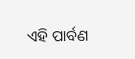ଏହି ପାର୍ବଣ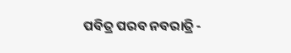ପବିତ୍ର ପରବ ନବରାତ୍ରି ‐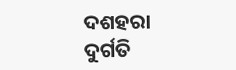ଦଶହରା
ଦୁର୍ଗତି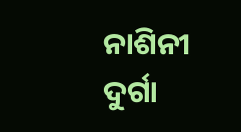ନାଶିନୀ ଦୁର୍ଗା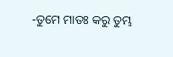‐ତୁମେ ମାତଃ କରୁ ତୁମ୍ଭ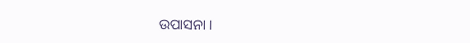ଉପାସନା ।